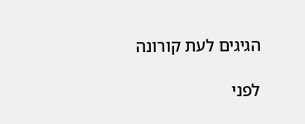הגיגים לעת קורונה

לפני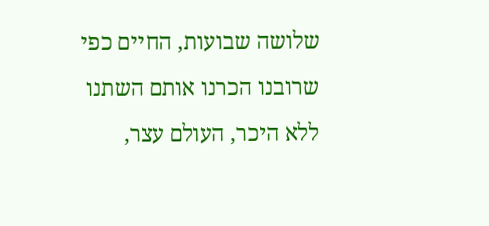שלושה שבועות, החיים כפי שרובנו הכרנו אותם השתנו ללא היכר, העולם עצר,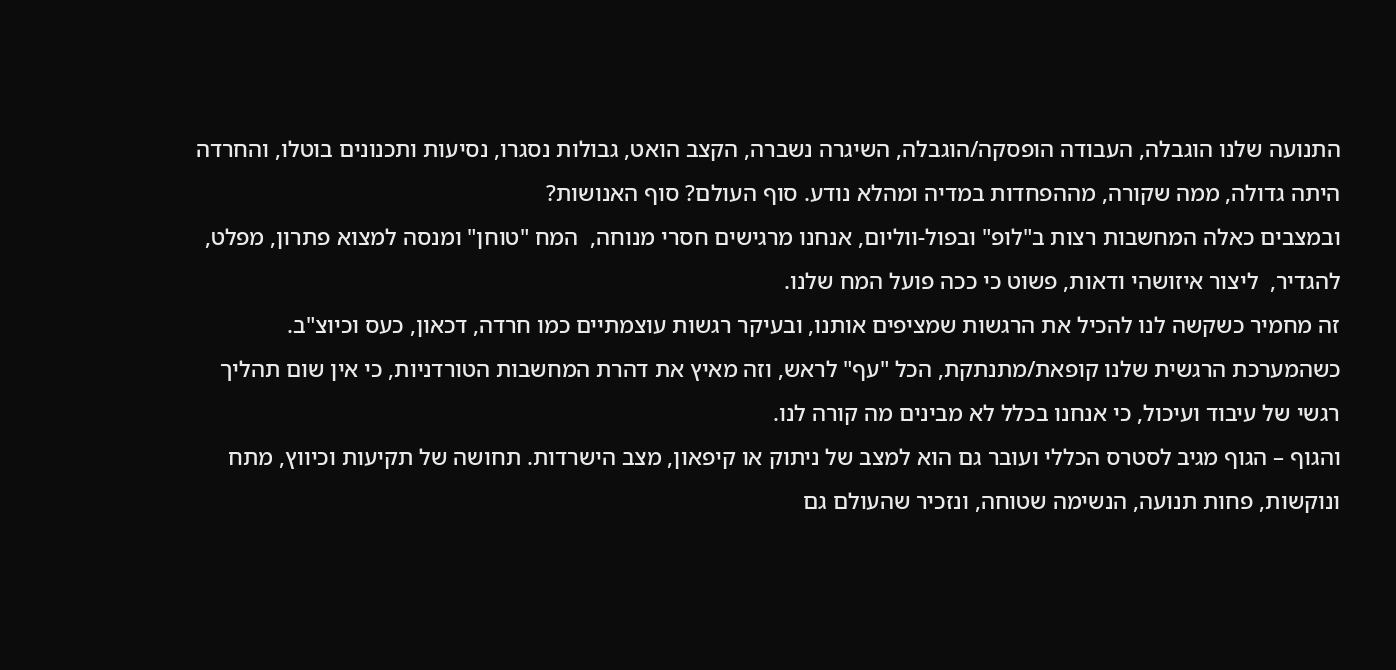התנועה שלנו הוגבלה, העבודה הופסקה/הוגבלה, השיגרה נשברה, הקצב הואט, גבולות נסגרו, נסיעות ותכנונים בוטלו, והחרדה היתה גדולה, ממה שקורה, מההפחדות במדיה ומהלא נודע. סוף העולם? סוף האנושות?
ובמצבים כאלה המחשבות רצות ב"לופ" ובפול-ווליום, אנחנו מרגישים חסרי מנוחה,  המח "טוחן" ומנסה למצוא פתרון, מפלט, להגדיר,  ליצור איזושהי ודאות, פשוט כי ככה פועל המח שלנו.
זה מחמיר כשקשה לנו להכיל את הרגשות שמציפים אותנו, ובעיקר רגשות עוצמתיים כמו חרדה, דכאון, כעס וכיוצ"ב. כשהמערכת הרגשית שלנו קופאת/מתנתקת, הכל "עף" לראש, וזה מאיץ את דהרת המחשבות הטורדניות, כי אין שום תהליך רגשי של עיבוד ועיכול, כי אנחנו בכלל לא מבינים מה קורה לנו.
והגוף – הגוף מגיב לסטרס הכללי ועובר גם הוא למצב של ניתוק או קיפאון, מצב הישרדות. תחושה של תקיעות וכיווץ, מתח ונוקשות, פחות תנועה, הנשימה שטוחה, ונזכיר שהעולם גם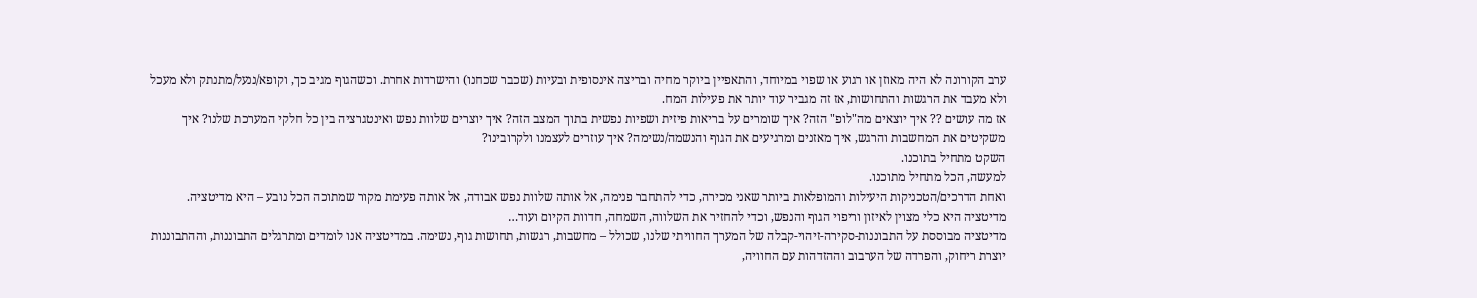ערב הקורונה לא היה מאוזן או רגוע או שפוי במיוחד, והתאפיין ביוקר מחיה ובריצה אינסופית ובעיות (שכבר שכחנו) והישרדות אחרת. וכשהגוף מגיב כך, וקופא/ננעל/מתנתק ולא מעכל ולא מעבד את הרגשות והתחושות, אז זה מגביר עוד יותר את פעילות המח.
אז מה עושים ?? איך יוצאים מה"לופ" הזה? איך שומרים על בריאות פיזית ושפיות נפשית בתוך המצב הזה? איך יוצרים שלוות נפש ואינטגרציה בין כל חלקי המערכת שלנו? איך משקיטים את המחשבות והרגש, איך מאזנים ומרגיעים את הגוף והנשמה/נשימה? איך עוזרים לעצמנו ולקרובינו?
השקט מתחיל בתוכנו.
למעשה, הכל מתחיל מתוכנו.
ואחת הדרכים/הטכניקות היעילות והמופלאות ביותר שאני מכירה, כדי להתחבר פנימה, אל אותה שלוות נפש אבודה, אל אותה פעימת מקור שמתוכה הכל נובע – היא מדיטציה.
מדיטציה היא כלי מצוין לאיזון וריפוי הגוף והנפש, וכדי להחזיר את השלווה, השמחה, חדוות הקיום ועוד…
מדיטציה מבוססת על התבוננות-סקירה-זיהוי-קבלה של המערך החוויתי שלנו, שכולל – מחשבות, רגשות, תחושות גוף, נשימה. במדיטציה אנו לומדים ומתרגלים התבוננות, וההתבוננות יוצרת ריחוק, והפרדה של הערבוב וההזדהות עם החוויה,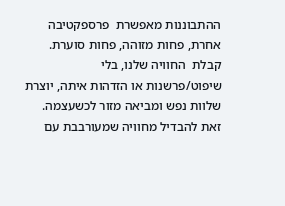ההתבוננות מאפשרת  פרספקטיבה אחרת, פחות מזוהה, פחות סוערת. קבלת  החוויה שלנו, בלי שיפוט/פרשנות או הזדהות איתה, יוצרת שלוות נפש ומביאה מזור לכשעצמה. זאת להבדיל מחוויה שמעורבבת עם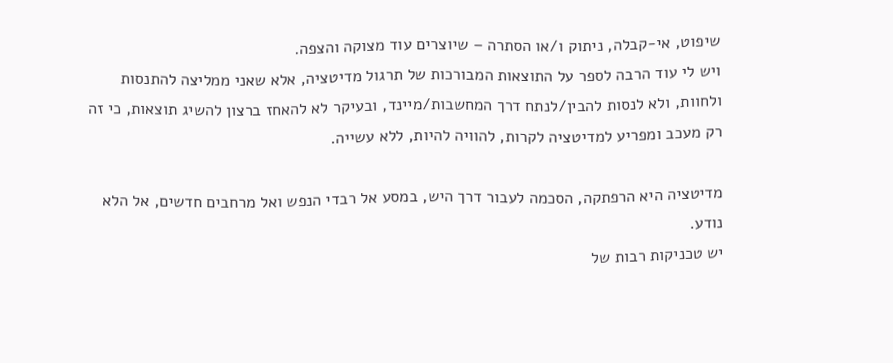שיפוט, אי-קבלה, ניתוק ו/או הסתרה – שיוצרים עוד מצוקה והצפה.
ויש לי עוד הרבה לספר על התוצאות המבורכות של תרגול מדיטציה, אלא שאני ממליצה להתנסות ולחוות, ולא לנסות להבין/לנתח דרך המחשבות/מיינד, ובעיקר לא להאחז ברצון להשיג תוצאות, כי זה רק מעכב ומפריע למדיטציה לקרות, להוויה להיות, ללא עשייה.

מדיטציה היא הרפתקה, הסכמה לעבור דרך היש, במסע אל רבדי הנפש ואל מרחבים חדשים, אל הלא נודע.
יש טכניקות רבות של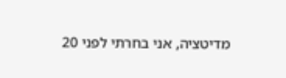מדיטציה, אני בחרתי לפני 20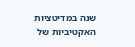שנה במדיטציות האקטיביות של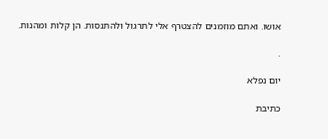אושו. ואתם מוזמנים להצטרף אלי לתרגול ולהתנסות. הן קלות ומהנות.

.

יום נפלא

כתיבת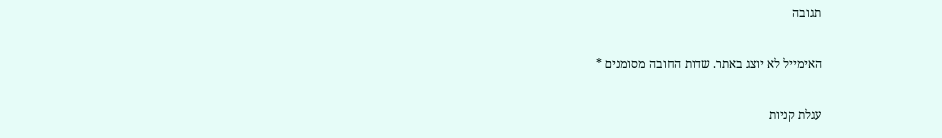תגובה

האימייל לא יוצג באתר. שדות החובה מסומנים *

עגלת קניות